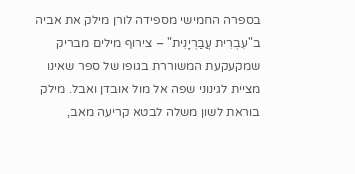בספרה החמישי מספידה לורן מילק את אביה ב"עִבְרִית עֲבַרְיָנִית" – צירוף מילים מבריק שמקעקעת המשוררת בגופו של ספר שאינו מציית לגינוני שפה אל מול אובדן ואבל. מילק בוראת לשון משלה לבטא קריעה מאב,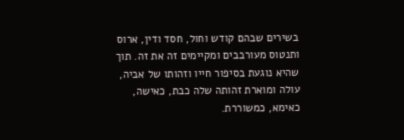בשירים שבהם קודש וחול, חסד ודין, ארוס ותנטוס מעורבבים ומקיימים זה את זה. תוך שהיא נוגעת בסיפור חייו וזהותו של אביה, עולה ומוארת זהותה שלה כבת, כאישה, כאימא, כמשוררת.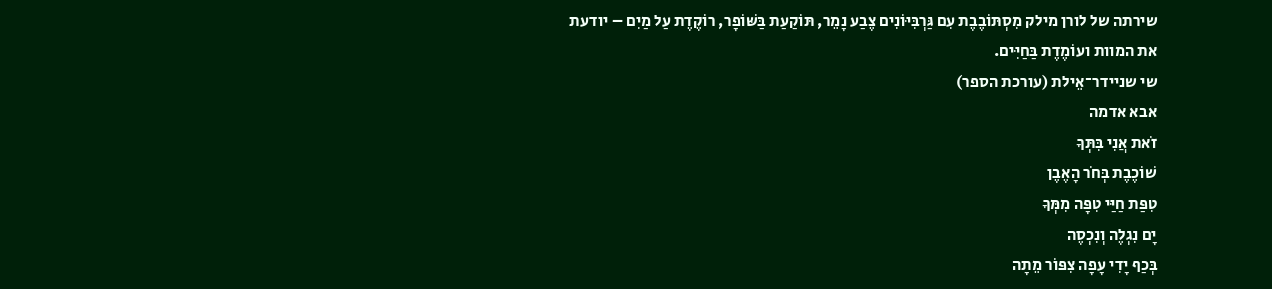שירתה של לורן מילק מִסְתּוֹבֶבֶת עִם גַּרְבִּיּוֹנִים צֶבַע נָמֵר, תּוֹקַעַת בַּשּׁוֹפָר, רוֹקֶדֶת עַל מַיִם – יודעת את המוות ועוֹמֶדֶת בַּחַיִּים.
שי שניידר־אֵילת (עורכת הספר)
אבא אדמה
זֹאת אֲנִי בִּתְּךָ
שׁוֹכֶבֶת בְּחֹר הָאֶבֶן
טִפַּת חַיַּי טִפָּה מִמְּךָ
יָם נִגְלֶה וְנִכְסֶה
בְּכַף יָדִי עָפָה צִפּוֹר מֵתָה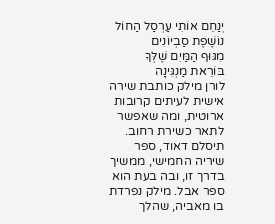יְנַחֵם אוֹתִי עַרְסַל הַחוֹל
נוֹשֶׁפֶת סַבְיוֹנִים
מִגּוּף הַמַּיִם שֶׁלְּךָ
בּוֹרֵאת מַנְגִּינָה
לורן מילק כותבת שירה אישית לעיתים קרובות ארוטית, ומה שאפשר לתאר כשירת רחוב. תיסלם דאוד, ספר שיריה החמישי, ממשיך בדרך זו, ובה בעת הוא ספר אבל. מילק נפרדת בו מאביה, שהלך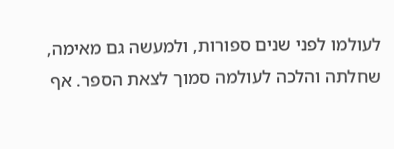לעולמו לפני שנים ספורות, ולמעשה גם מאימה, שחלתה והלכה לעולמה סמוך לצאת הספר. אף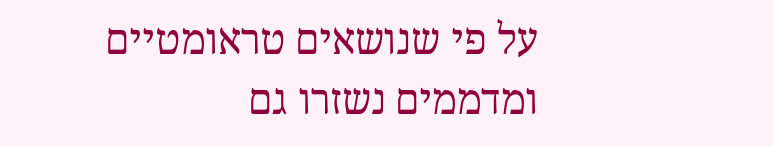על פי שנושאים טראומטיים ומדממים נשזרו גם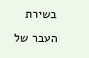בשירת העבר של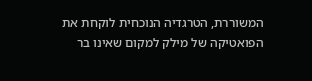המשוררת, הטרגדיה הנוכחית לוקחת את הפואטיקה של מילק למקום שאינו בר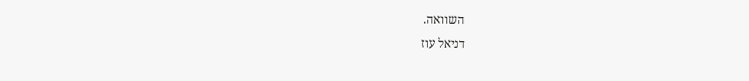השוואה.
דניאל עוז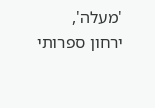'מעלה', ירחון ספרותי